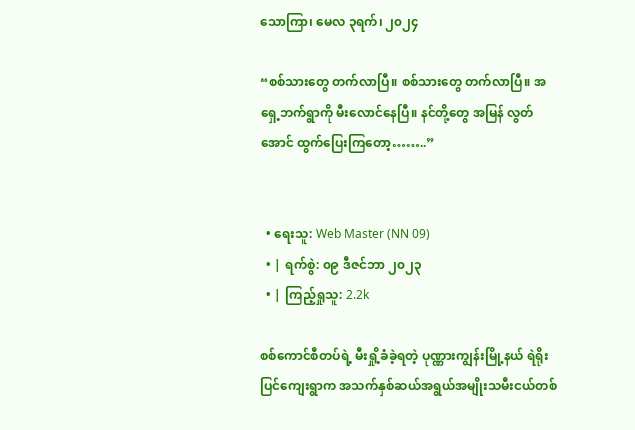သောကြာ၊ မေလ ၃ရက်၊ ၂၀၂၄

“စစ်သားတွေ တက်လာပြီ။ စစ်သားတွေ တက်လာပြီ။ အရှေ့ဘက်ရွာကို မီးလောင်နေပြီ။ နင်တို့တွေ အမြန် လွတ်အောင် ထွက်ပြေးကြတော့……..”


  • ရေးသူ: Web Master (NN 09)
  • | ရက်စွဲ: ၀၉ ဒီဇင်ဘာ ၂၀၂၃
  • | ကြည့်ရှုသူ: 2.2k

စစ်ကောင်စီတပ်ရဲ့ မီးရှို့ခံခဲ့ရတဲ့ ပုဏ္ဏားကျွန်းမြို့နယ် ရဲရိုးပြင်ကျေးရွာက အသက်နှစ်ဆယ်အရွယ်အမျိုးသမီးငယ်တစ်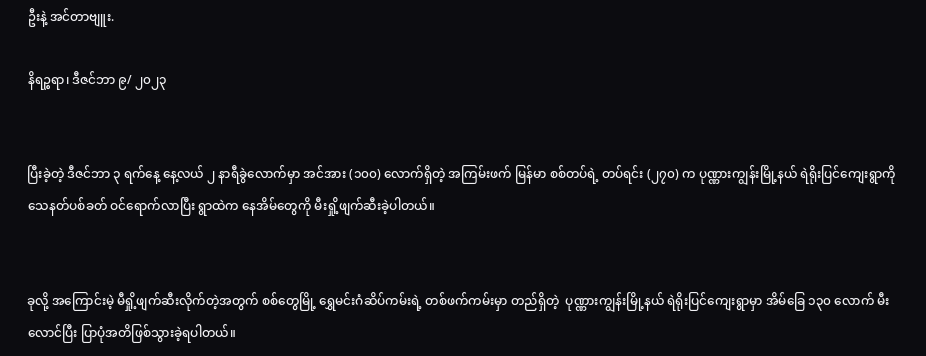ဦးနဲ့ အင်တာဗျူး.

နိရဉ္စရာ၊ ဒီဇင်ဘာ ၉/ ၂၀၂၃


ပြီးခဲ့တဲ့ ဒီဇင်ဘာ ၃ ရက်နေ့ နေ့လယ် ၂ နာရီခွဲလောက်မှာ အင်အား (၁၀၀) လောက်ရှိတဲ့ အကြမ်းဖက် မြန်မာ စစ်တပ်ရဲ့ တပ်ရင်း (၂၇၀) က ပုဏ္ဏားကျွန်းမြို့နယ် ရဲရိုးပြင်ကျေးရွာကို သေနတ်ပစ်ခတ် ဝင်ရောက်လာပြီး ရွာထဲက နေအိမ်တွေကို မီးရှို့ဖျက်ဆီးခဲ့ပါတယ်။


ခုလို့ အကြောင်းမဲ့ မီရှို့ဖျက်ဆီးလိုက်တဲ့အတွက် စစ်တွေမြို့ ရွှေမင်းဂံဆိပ်ကမ်းရဲ့ တစ်ဖက်ကမ်းမှာ တည်ရှိတဲ့  ပုဏ္ဏားကျွန်းမြို့နယ် ရဲရိုးပြင်ကျေးရွာမှာ အိမ်ခြေ ၁၃၀ လောက် မီးလောင်ပြီး ပြာပုံအတိဖြစ်သွားခဲ့ရပါတယ်။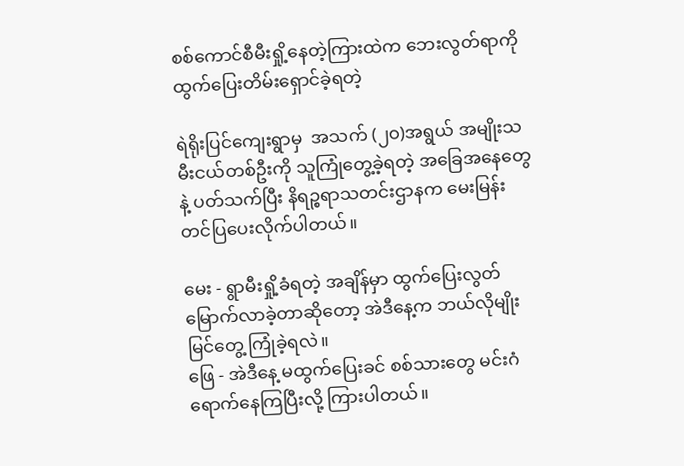စစ်ကောင်စီမီးရှို့နေတဲ့ကြားထဲက ဘေးလွတ်ရာကို ထွက်ပြေးတိမ်းရှောင်ခဲ့ရတဲ့

ရဲရိုးပြင်ကျေးရွာမှ  အသက် (၂၀)အရွယ် အမျိုးသမီးငယ်တစ်ဦးကို သူကြုံတွေ့ခဲ့ရတဲ့ အခြေအနေတွေနဲ့ ပတ်သက်ပြီး နိရဉ္စရာသတင်းဌာနက မေးမြန်းတင်ပြပေးလိုက်ပါတယ်။

မေး - ရွာမီးရှို့ခံရတဲ့ အချိန်မှာ ထွက်ပြေးလွတ်မြောက်လာခဲ့တာဆိုတော့ အဲဒီနေ့က ဘယ်လိုမျိုး မြင်တွေ့ ကြုံခဲ့ရလဲ။
ဖြေ - အဲဒီနေ့ မထွက်ပြေးခင် စစ်သားတွေ မင်းဂံရောက်နေကြပြီးလို့ ကြားပါတယ်။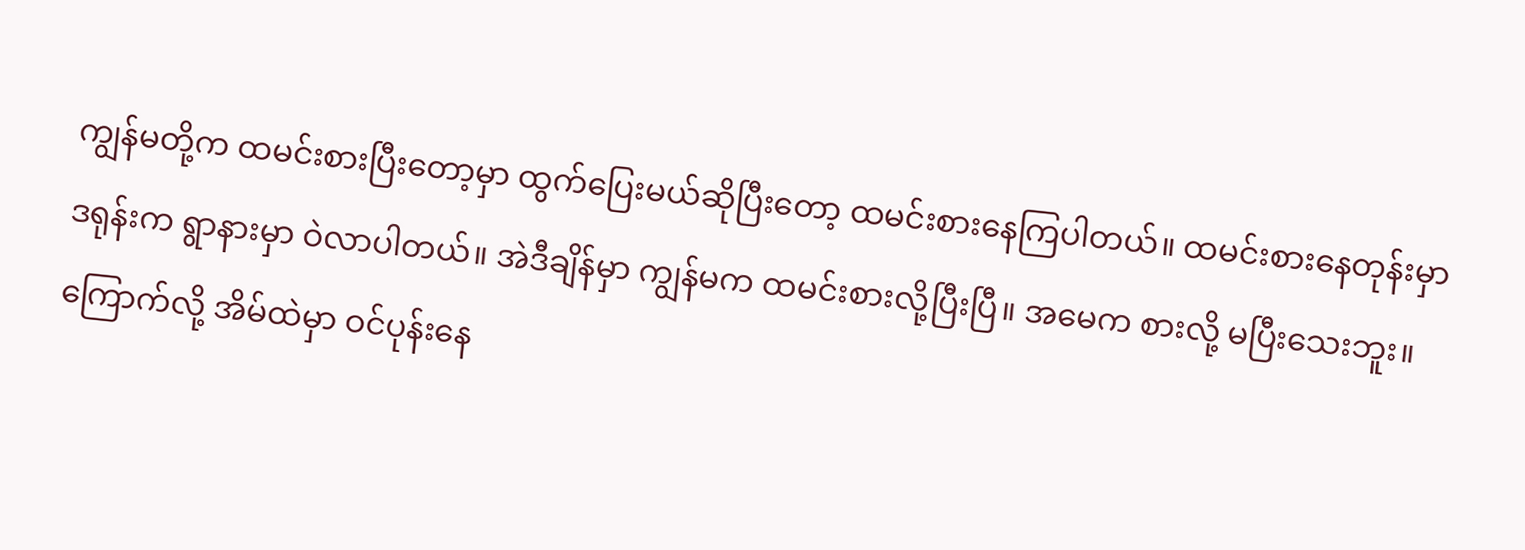ကျွန်မတို့က ထမင်းစားပြီးတော့မှာ ထွက်ပြေးမယ်ဆိုပြီးတော့ ထမင်းစားနေကြပါတယ်။ ထမင်းစားနေတုန်းမှာ ဒရုန်းက ရွာနားမှာ ဝဲလာပါတယ်။ အဲဒီချိန်မှာ ကျွန်မက ထမင်းစားလို့ပြီးပြီ။ အမေက စားလို့ မပြီးသေးဘူး။ ကြောက်လို့ အိမ်ထဲမှာ ဝင်ပုန်းနေ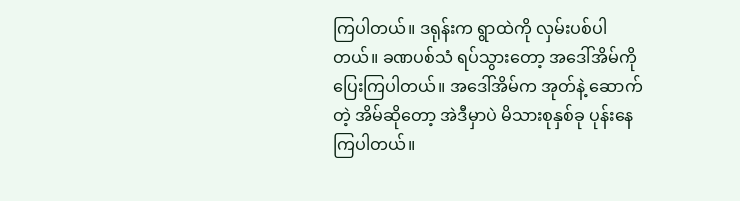ကြပါတယ်။ ဒရုန်းက ရွာထဲကို လှမ်းပစ်ပါတယ်။ ခဏပစ်သံ ရပ်သွားတော့ အဒေါ်အိမ်ကို ပြေးကြပါတယ်။ အဒေါ်အိမ်က အုတ်နဲ့ ဆောက်တဲ့ အိမ်ဆိုတော့ အဲဒီမှာပဲ မိသားစုနှစ်ခု ပုန်းနေကြပါတယ်။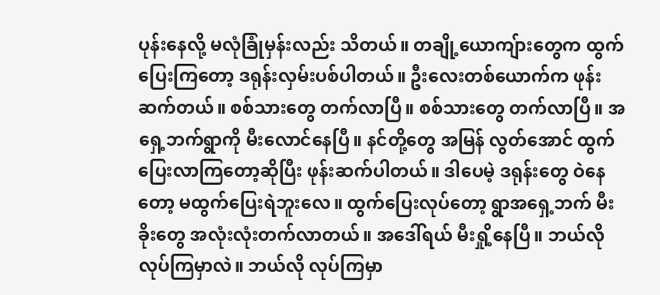ပုန်းနေလို့ မလုံခြုံမှန်းလည်း သိတယ်။ တချို့ယောကျ်ားတွေက ထွက်ပြေးကြတော့ ဒရုန်းလှမ်းပစ်ပါတယ်။ ဦးလေးတစ်ယောက်က ဖုန်းဆက်တယ်။ စစ်သားတွေ တက်လာပြီ။ စစ်သားတွေ တက်လာပြီ။ အရှေ့ဘက်ရွာကို မီးလောင်နေပြီ။ နင်တို့တွေ အမြန် လွတ်အောင် ထွက်ပြေးလာကြတော့ဆိုပြီး ဖုန်းဆက်ပါတယ်။ ဒါပေမဲ့ ဒရုန်းတွေ ဝဲနေတော့ မထွက်ပြေးရဲဘူးလေ။ ထွက်ပြေးလုပ်တော့ ရွာအရှေ့ဘက် မီးခိုးတွေ အလုံးလုံးတက်လာတယ်။ အဒေါ်ရယ် မီးရှို့နေပြီ။ ဘယ်လို လုပ်ကြမှာလဲ။ ဘယ်လို လုပ်ကြမှာ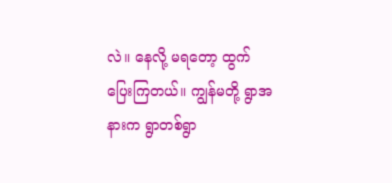လဲ။ နေလို့ မရတော့ ထွက်ပြေးကြတယ်။ ကျွန်မတို့ ရွာအနားက ရွာတစ်ရွာ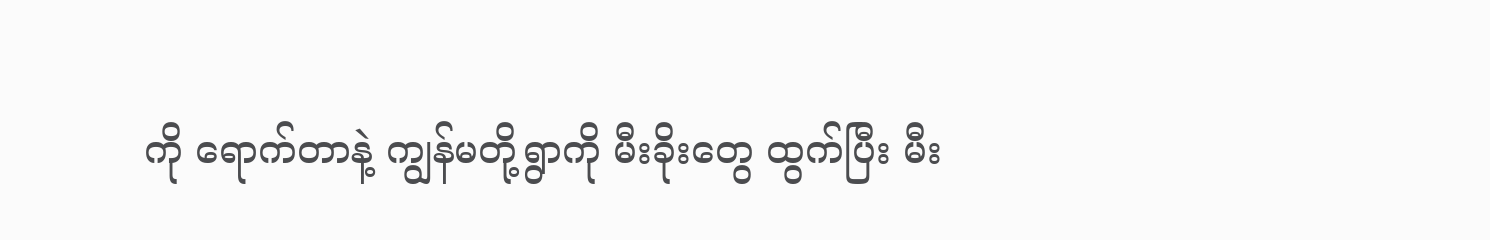ကို ရောက်တာနဲ့ ကျွန်မတို့ရွာကို မီးခိုးတွေ ထွက်ပြီး မီး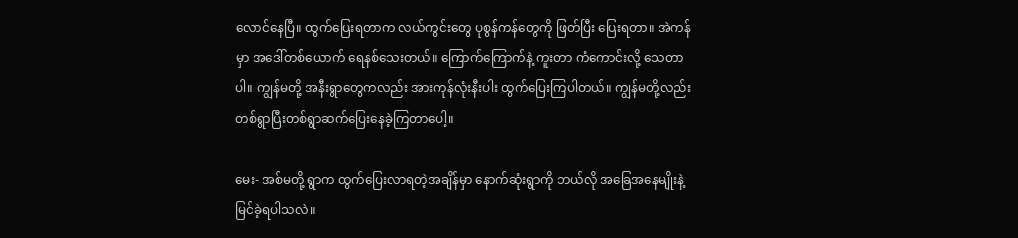လောင်နေပြီ။ ထွက်ပြေးရတာက လယ်ကွင်းတွေ ပုစွန်ကန်တွေကို ဖြတ်ပြီး ပြေးရတာ။ အဲကန်မှာ အဒေါ်တစ်ယောက် ရေနစ်သေးတယ်။ ကြောက်ကြောက်နဲ့ ကူးတာ ကံကောင်းလို့ သေတာပါ။ ကျွန်မတို့ အနီးရွာတွေကလည်း အားကုန်လုံးနီးပါး ထွက်ပြေးကြပါတယ်။ ကျွန်မတို့လည်း တစ်ရွာပြီးတစ်ရွာဆက်ပြေးနေခဲ့ကြတာပေါ့။

မေး- အစ်မတို့ ရွာက ထွက်ပြေးလာရတဲ့အချိန်မှာ နောက်ဆုံးရွာကို ဘယ်လို အခြေအနေမျိုးနဲ့ မြင်ခဲ့ရပါသလဲ။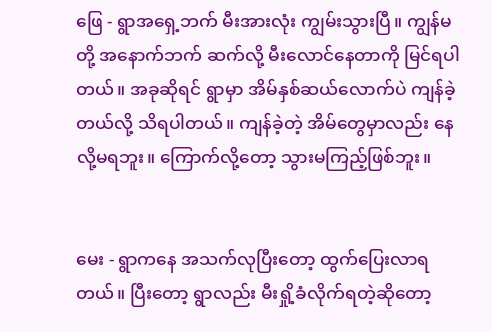ဖြေ - ရွာအရှေ့ဘက် မီးအားလုံး ကျွမ်းသွားပြီ။ ကျွန်မတို့ အနောက်ဘက် ဆက်လို့ မီးလောင်နေတာကို မြင်ရပါတယ်။ အခုဆိုရင် ရွာမှာ အိမ်နှစ်ဆယ်လောက်ပဲ ကျန်ခဲ့တယ်လို့ သိရပါတယ်။ ကျန်ခဲ့တဲ့ အိမ်တွေမှာလည်း နေလို့မရဘူး။ ကြောက်လို့တော့ သွားမကြည့်ဖြစ်ဘူး။


မေး - ရွာကနေ အသက်လုပြီးတော့ ထွက်ပြေးလာရတယ်။ ပြီးတော့ ရွာလည်း မီးရှို့ခံလိုက်ရတဲ့ဆိုတော့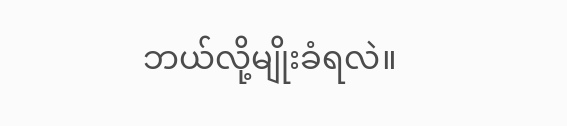ဘယ်လို့မျိုးခံရလဲ။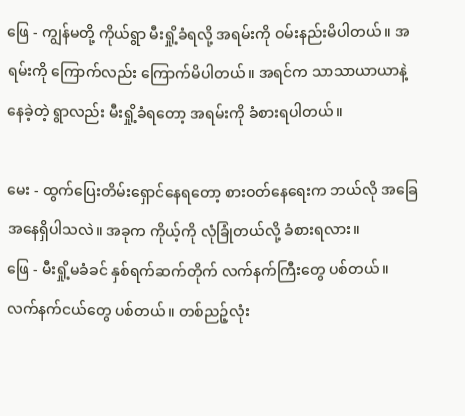ဖြေ - ကျွန်မတို့ ကိုယ်ရွာ မီးရှို့ခံရလို့ အရမ်းကို ဝမ်းနည်းမိပါတယ်။ အရမ်းကို ကြောက်လည်း ကြောက်မိပါတယ်။ အရင်က သာသာယာယာနဲ့ နေခဲ့တဲ့ ရွာလည်း မီးရှို့ခံရတော့ အရမ်းကို ခံစားရပါတယ်။

မေး - ထွက်ပြေးတိမ်းရှောင်နေရတော့ စားဝတ်နေရေးက ဘယ်လို အခြေအနေရှိပါသလဲ။ အခုက ကိုယ့်ကို လုံခြုံတယ်လို့ ခံစားရလား။
ဖြေ - မီးရှို့မခံခင် နှစ်ရက်ဆက်တိုက် လက်နက်ကြီးတွေ ပစ်တယ်။ လက်နက်ငယ်တွေ ပစ်တယ်။ တစ်ညဉ့်လုံး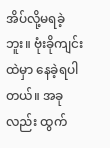အိပ်လို့မရခဲ့ဘူး။ ဗုံးခိုကျင်းထဲမှာ နေခဲ့ရပါတယ်။ အခုလည်း ထွက်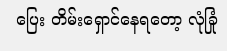ပြေး တိမ်းရှောင်နေရတော့ လုံခြုံ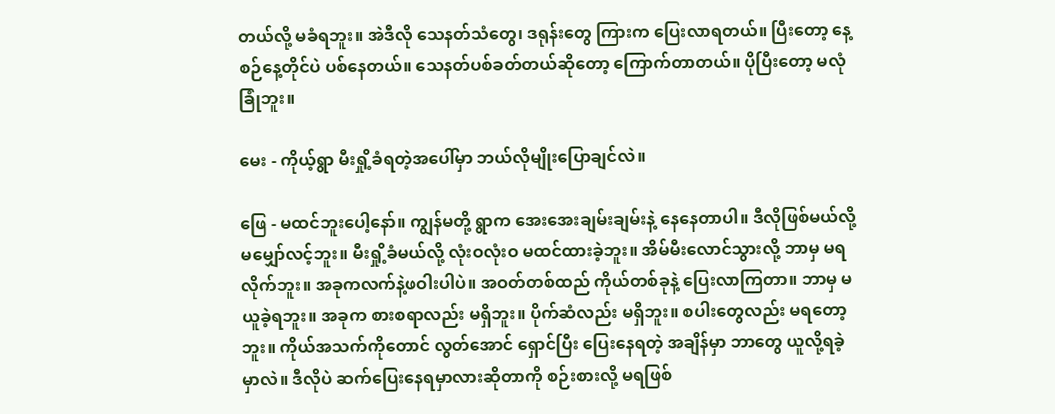တယ်လို့ မခံရဘူး။ အဲဒီလို သေနတ်သံတွေ၊ ဒရုန်းတွေ ကြားက ပြေးလာရတယ်။ ပြီးတော့ နေ့စဉ်နေ့တိုင်ပဲ ပစ်နေတယ်။ သေနတ်ပစ်ခတ်တယ်ဆိုတော့ ကြောက်တာတယ်။ ပိုပြီးတော့ မလုံခြုံဘူး။

မေး - ကိုယ့်ရွာ မီးရှို့ခံရတဲ့အပေါ်မှာ ဘယ်လိုမျိုးပြောချင်လဲ။

ဖြေ - မထင်ဘူးပေါ့နော်။ ကျွန်မတို့ ရွာက အေးအေးချမ်းချမ်းနဲ့ နေနေတာပါ။ ဒီလိုဖြစ်မယ်လို့ မမျှော်လင့်ဘူး။ မီးရှို့ခံမယ်လို့ လုံးဝလုံးဝ မထင်ထားခဲ့ဘူး။ အိမ်မီးလောင်သွားလို့ ဘာမှ မရလိုက်ဘူး။ အခုကလက်နဲ့ဖဝါးပါပဲ။ အဝတ်တစ်ထည် ကိုယ်တစ်ခုနဲ့ ပြေးလာကြတာ။ ဘာမှ မယူခဲ့ရဘူး။ အခုက စားစရာလည်း မရှိဘူး။ ပိုက်ဆံလည်း မရှိဘူး။ စပါးတွေလည်း မရတော့ဘူး။ ကိုယ်အသက်ကိုတောင် လွတ်အောင် ရှောင်ပြီး ပြေးနေရတဲ့ အချိန်မှာ ဘာတွေ ယူလို့ရခဲ့မှာလဲ။ ဒီလိုပဲ ဆက်ပြေးနေရမှာလားဆိုတာကို စဉ်းစားလို့ မရဖြစ်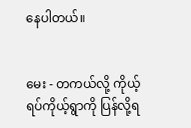နေပါတယ်။


မေး - တကယ်လို့ ကိုယ့်ရပ်ကိုယ့်ရွာကို ပြန်လို့ရ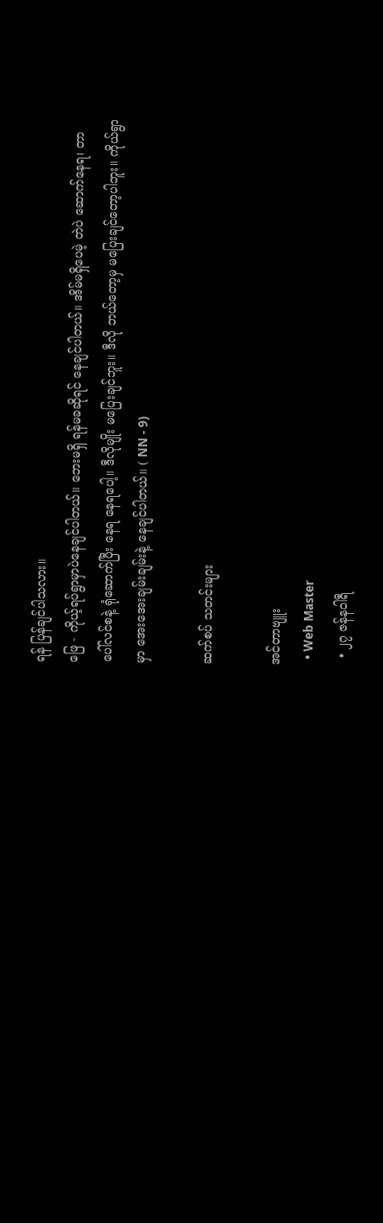ရန် ပြန်ချင်ပါသလား။
ဖြေ - ကိုယ့်ရပ်ရွာမှာပဲနေချင်ပါတယ်။ ဘေးမရှိ ရန်မခဆိုရင် နေချင်ပါတယ်။ အိမ်မရှိပေမဲ့ တဲပဲ ဆောက်နေရ၊ တာပေါ်လင်စနဲ့ ရုံဆောက်ပြီး နေရ နေရပေါ့။ ဒီလိုမျိုး မပြေးချင်ဘူး။ ဒီလို ဘယ်တော့မှ မပြေးချင်တော့ပါဘူး။ ကိုယ်ရွာမှာ အေးအေးချမ်းချမ်းနဲ့ နေချင်ပါတယ်။ ( NN - 9)

ဆက်စပ် သတင်းများ

အင်တာဗျူး
  • Web Master
  • ၂၇ ဇန်နဝါရီ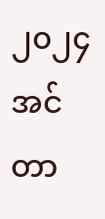၂၀၂၄
အင်တာ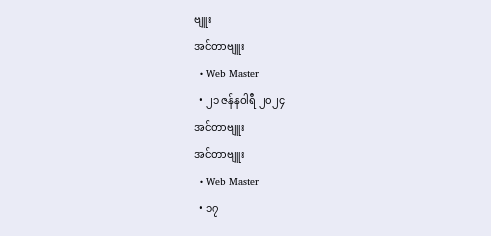ဗျူး
အင်တာဗျူး
  • Web Master
  • ၂၁ ဇန်နဝါရီ ၂၀၂၄
အင်တာဗျူး
အင်တာဗျူး
  • Web Master
  • ၁၇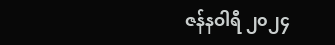ဇန်နဝါရီ ၂၀၂၄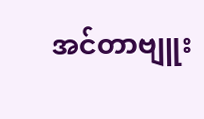အင်တာဗျူး